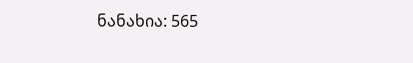ნანახია: 565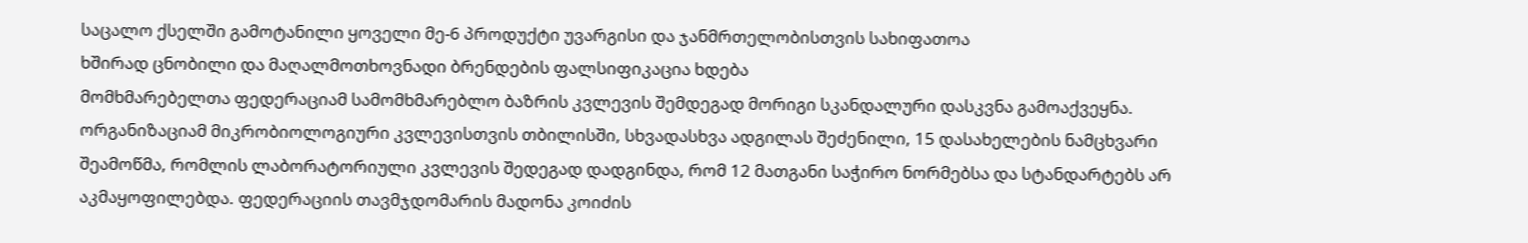საცალო ქსელში გამოტანილი ყოველი მე-6 პროდუქტი უვარგისი და ჯანმრთელობისთვის სახიფათოა
ხშირად ცნობილი და მაღალმოთხოვნადი ბრენდების ფალსიფიკაცია ხდება
მომხმარებელთა ფედერაციამ სამომხმარებლო ბაზრის კვლევის შემდეგად მორიგი სკანდალური დასკვნა გამოაქვეყნა. ორგანიზაციამ მიკრობიოლოგიური კვლევისთვის თბილისში, სხვადასხვა ადგილას შეძენილი, 15 დასახელების ნამცხვარი შეამოწმა, რომლის ლაბორატორიული კვლევის შედეგად დადგინდა, რომ 12 მათგანი საჭირო ნორმებსა და სტანდარტებს არ აკმაყოფილებდა. ფედერაციის თავმჯდომარის მადონა კოიძის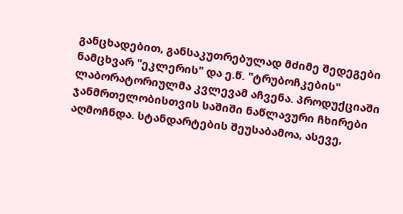განცხადებით, განსაკუთრებულად მძიმე შედეგები ნამცხვარ "ეკლერის" და ე.წ. "ტრუბოჩკების" ლაბორატორიულმა კვლევამ აჩვენა. პროდუქციაში ჯანმრთელობისთვის საშიში ნაწლავური ჩხირები აღმოჩნდა. სტანდარტების შეუსაბამოა, ასევე,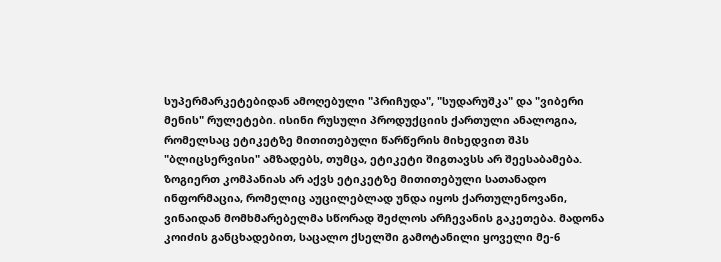სუპერმარკეტებიდან ამოღებული "პრიჩუდა", "სუდარუშკა" და "ვიბერი მენის" რულეტები. ისინი რუსული პროდუქციის ქართული ანალოგია, რომელსაც ეტიკეტზე მითითებული წარწერის მიხედვით შპს "ბლიცსერვისი" ამზადებს, თუმცა, ეტიკეტი შიგთავსს არ შეესაბამება. ზოგიერთ კომპანიას არ აქვს ეტიკეტზე მითითებული სათანადო ინფორმაცია, რომელიც აუცილებლად უნდა იყოს ქართულენოვანი, ვინაიდან მომხმარებელმა სწორად შეძლოს არჩევანის გაკეთება. მადონა კოიძის განცხადებით, საცალო ქსელში გამოტანილი ყოველი მე-6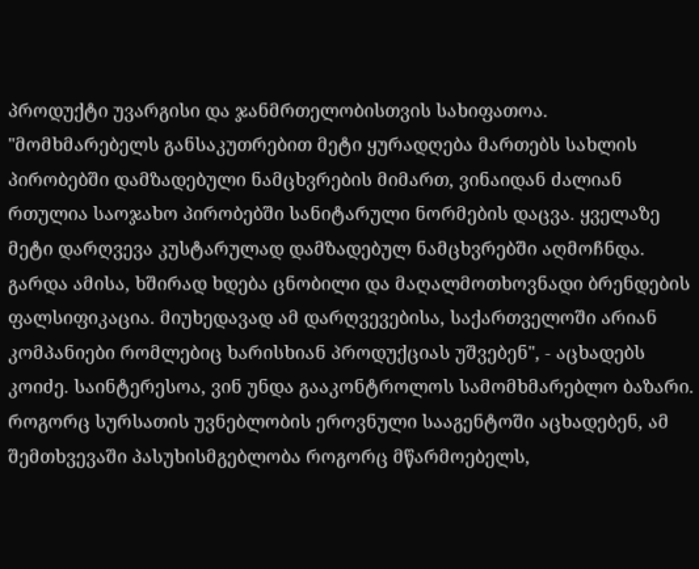პროდუქტი უვარგისი და ჯანმრთელობისთვის სახიფათოა. "მომხმარებელს განსაკუთრებით მეტი ყურადღება მართებს სახლის პირობებში დამზადებული ნამცხვრების მიმართ, ვინაიდან ძალიან რთულია საოჯახო პირობებში სანიტარული ნორმების დაცვა. ყველაზე მეტი დარღვევა კუსტარულად დამზადებულ ნამცხვრებში აღმოჩნდა. გარდა ამისა, ხშირად ხდება ცნობილი და მაღალმოთხოვნადი ბრენდების ფალსიფიკაცია. მიუხედავად ამ დარღვევებისა, საქართველოში არიან კომპანიები რომლებიც ხარისხიან პროდუქციას უშვებენ", - აცხადებს კოიძე. საინტერესოა, ვინ უნდა გააკონტროლოს სამომხმარებლო ბაზარი. როგორც სურსათის უვნებლობის ეროვნული სააგენტოში აცხადებენ, ამ შემთხვევაში პასუხისმგებლობა როგორც მწარმოებელს,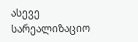ასევე სარეალიზაციო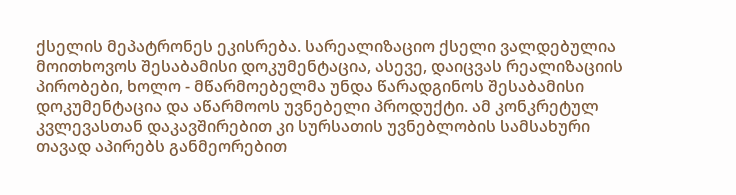ქსელის მეპატრონეს ეკისრება. სარეალიზაციო ქსელი ვალდებულია მოითხოვოს შესაბამისი დოკუმენტაცია, ასევე, დაიცვას რეალიზაციის პირობები, ხოლო - მწარმოებელმა უნდა წარადგინოს შესაბამისი დოკუმენტაცია და აწარმოოს უვნებელი პროდუქტი. ამ კონკრეტულ კვლევასთან დაკავშირებით კი სურსათის უვნებლობის სამსახური თავად აპირებს განმეორებით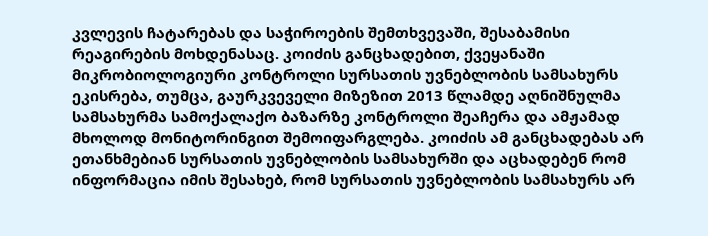კვლევის ჩატარებას და საჭიროების შემთხვევაში, შესაბამისი რეაგირების მოხდენასაც. კოიძის განცხადებით, ქვეყანაში მიკრობიოლოგიური კონტროლი სურსათის უვნებლობის სამსახურს ეკისრება, თუმცა, გაურკვეველი მიზეზით 2013 წლამდე აღნიშნულმა სამსახურმა სამოქალაქო ბაზარზე კონტროლი შეაჩერა და ამჟამად მხოლოდ მონიტორინგით შემოიფარგლება. კოიძის ამ განცხადებას არ ეთანხმებიან სურსათის უვნებლობის სამსახურში და აცხადებენ რომ ინფორმაცია იმის შესახებ, რომ სურსათის უვნებლობის სამსახურს არ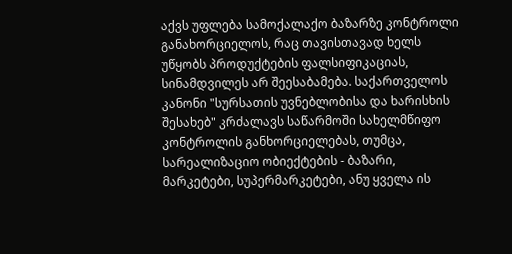აქვს უფლება სამოქალაქო ბაზარზე კონტროლი განახორციელოს, რაც თავისთავად ხელს უწყობს პროდუქტების ფალსიფიკაციას, სინამდვილეს არ შეესაბამება. საქართველოს კანონი "სურსათის უვნებლობისა და ხარისხის შესახებ" კრძალავს საწარმოში სახელმწიფო კონტროლის განხორციელებას, თუმცა, სარეალიზაციო ობიექტების - ბაზარი, მარკეტები, სუპერმარკეტები, ანუ ყველა ის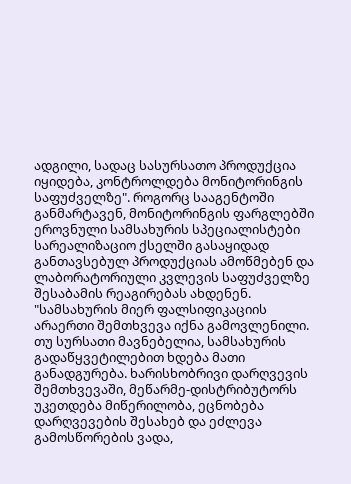ადგილი, სადაც სასურსათო პროდუქცია იყიდება, კონტროლდება მონიტორინგის საფუძველზე". როგორც სააგენტოში განმარტავენ, მონიტორინგის ფარგლებში ეროვნული სამსახურის სპეციალისტები სარეალიზაციო ქსელში გასაყიდად განთავსებულ პროდუქციას ამოწმებენ და ლაბორატორიული კვლევის საფუძველზე შესაბამის რეაგირებას ახდენენ. "სამსახურის მიერ ფალსიფიკაციის არაერთი შემთხვევა იქნა გამოვლენილი. თუ სურსათი მავნებელია, სამსახურის გადაწყვეტილებით ხდება მათი განადგურება. ხარისხობრივი დარღვევის შემთხვევაში, მეწარმე-დისტრიბუტორს უკეთდება მიწერილობა, ეცნობება დარღვევების შესახებ და ეძლევა გამოსწორების ვადა,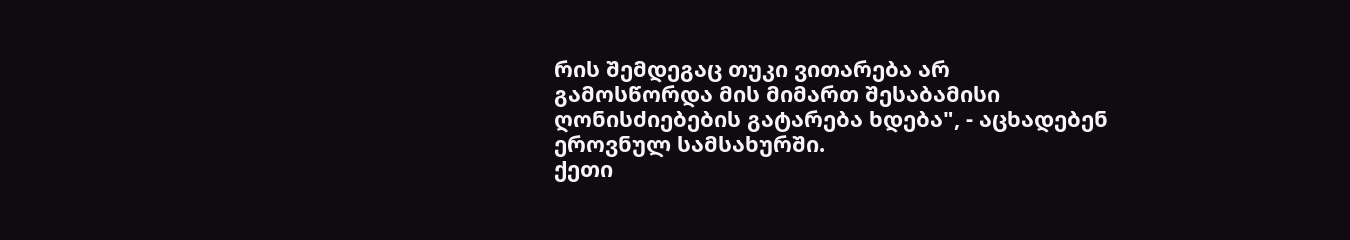რის შემდეგაც თუკი ვითარება არ გამოსწორდა მის მიმართ შესაბამისი ღონისძიებების გატარება ხდება", - აცხადებენ ეროვნულ სამსახურში.
ქეთი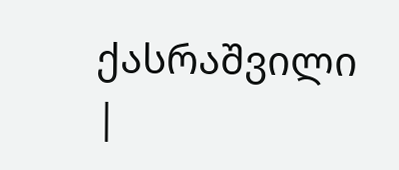ქასრაშვილი
|